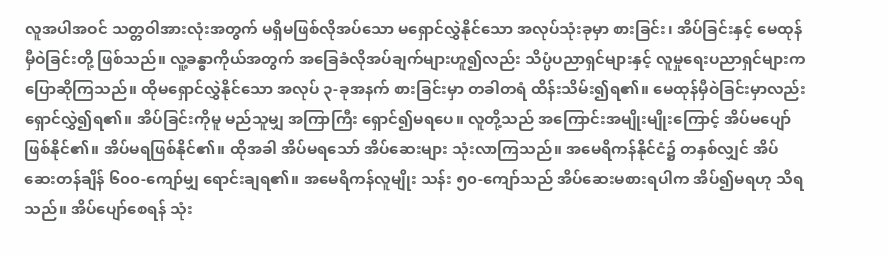လူအပါအဝင် သတ္တဝါအားလုံးအတွက် မရှိမဖြစ်လိုအပ်သော မရှောင်လွှဲနိုင်သော အလုပ်သုံးခုမှာ စားခြင်း၊ အိပ်ခြင်းနှင့် မေထုန်မှီဝဲခြင်းတို့ ဖြစ်သည်။ လူ့ခန္ဓာကိုယ်အတွက် အခြေခံလိုအပ်ချက်များဟူ၍လည်း သိပ္ပံပညာရှင်များနှင့် လူမှုရေးပညာရှင်များက ပြောဆိုကြသည်။ ထိုမရှောင်လွှဲနိုင်သော အလုပ် ၃-ခုအနက် စားခြင်းမှာ တခါတရံ ထိန်းသိမ်း၍ရ၏။ မေထုန်မှီဝဲခြင်းမှာလည်း ရှောင်လွှဲ၍ရ၏။ အိပ်ခြင်းကိုမူ မည်သူမျှ အကြာကြီး ရှောင်၍မရပေ။ လူတို့သည် အကြောင်းအမျိုးမျိုးကြောင့် အိပ်မပျော်ဖြစ်နိုင်၏။ အိပ်မရဖြစ်နိုင်၏။ ထိုအခါ အိပ်မရသော် အိပ်ဆေးများ သုံးလာကြသည်။ အမေရိကန်နိုင်ငံ၌ တနှစ်လျှင် အိပ်ဆေးတန်ချိန် ၆၀၀-ကျော်မျှ ရောင်းချရ၏။ အမေရိကန်လူမျိုး သန်း ၅၀-ကျော်သည် အိပ်ဆေးမစားရပါက အိပ်၍မရဟု သိရသည်။ အိပ်ပျော်စေရန် သုံး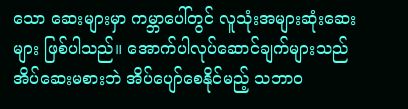သော ဆေးများမှာ ကမ္ဘာပေါ်တွင် လူသုံးအများဆုံးဆေးများ ဖြစ်ပါသည်။ အောက်ပါလုပ်ဆောင်ချက်များသည် အိပ်ဆေးမစားဘဲ အိပ်ပျော်စေနိုင်မည့် သဘာဝ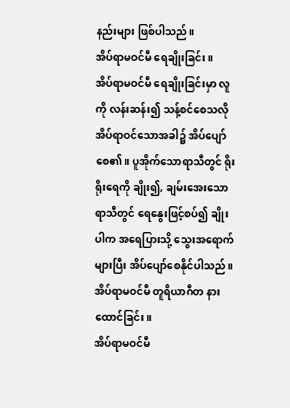နည်းများ ဖြစ်ပါသည်။
အိပ်ရာမဝင်မီ ရေချိုးခြင်း။
အိပ်ရာမဝင်မီ ရေချိုးခြင်းမှာ လူကို လန်းဆန်း၍ သန့်စင်စေသလို အိပ်ရာဝင်သောအခါ၌ အိပ်ပျော်စေ၏။ ပူအိုက်သောရာသီတွင် ရိုးရိုးရေကို ချိုး၍, ချမ်းအေးသောရာသီတွင် ရေနွေးဖြင့်စပ်၍ ချိုးပါက အရေပြားသို့ သွေးအရောက်များပြီး အိပ်ပျော်စေနိုင်ပါသည်။
အိပ်ရာမဝင်မီ တူရိယာဂီတ နားထောင်ခြင်း။
အိပ်ရာမဝင်မီ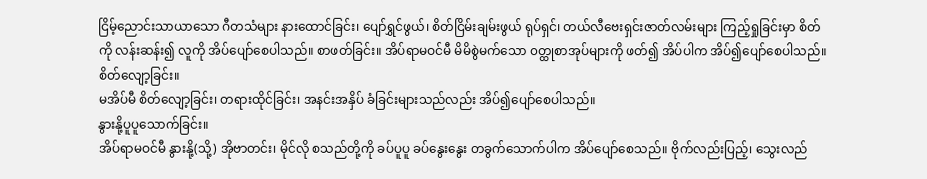ငြိမ့်ညောင်းသာယာသော ဂီတသံများ နားထောင်ခြင်း၊ ပျော်ရွှင်ဖွယ်၊ စိတ်ငြိမ်းချမ်းဖွယ် ရုပ်ရှင်၊ တယ်လီဗေးရှင်းဇာတ်လမ်းများ ကြည့်ရှုခြင်းမှာ စိတ်ကို လန်းဆန်း၍ လူကို အိပ်ပျော်စေပါသည်။ စာဖတ်ခြင်း။ အိပ်ရာမဝင်မီ မိမိစွဲမက်သော ၀တ္ထုစာအုပ်များကို ဖတ်၍ အိပ်ပါက အိပ်၍ပျော်စေပါသည်။
စိတ်လျော့ခြင်း။
မအိပ်မီ စိတ်လျော့ခြင်း၊ တရားထိုင်ခြင်း၊ အနင်းအနှိပ် ခံခြင်းများသည်လည်း အိပ်၍ပျော်စေပါသည်။
နွားနို့ပူပူသောက်ခြင်း။
အိပ်ရာမဝင်မီ နွားနို့(သို့) အိုဗာတင်း၊ မိုင်လို စသည်တို့ကို ခပ်ပူပူ ခပ်နွေးနွေး တခွက်သောက်ပါက အိပ်ပျော်စေသည်။ ဗိုက်လည်းပြည့်၊ သွေးလည်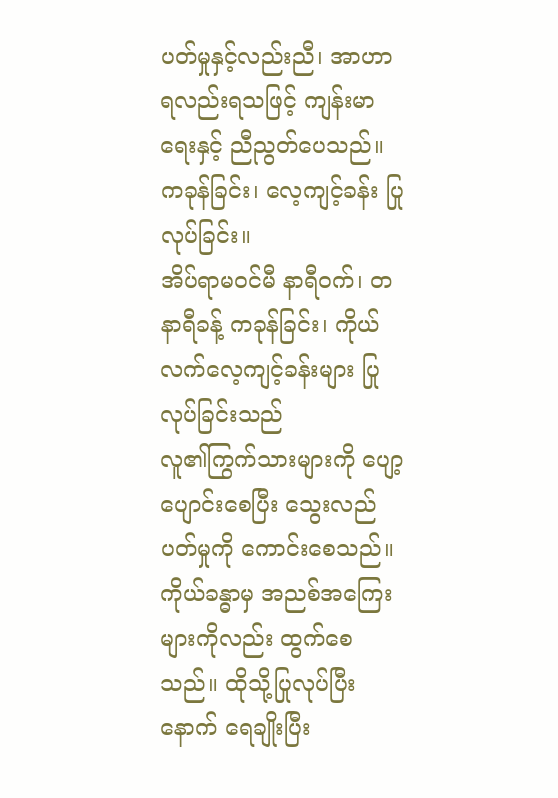ပတ်မှုနှင့်လည်းညီ၊ အာဟာရလည်းရသဖြင့် ကျန်းမာရေးနှင့် ညီညွတ်ပေသည်။
ကခုန်ခြင်း၊ လေ့ကျင့်ခန်း ပြုလုပ်ခြင်း။
အိပ်ရာမဝင်မီ နာရီဝက်၊ တနာရီခန့် ကခုန်ခြင်း၊ ကိုယ်လက်လေ့ကျင့်ခန်းများ ပြုလုပ်ခြင်းသည်
လူ၏ကြွက်သားများကို ပျော့ပျောင်းစေပြီး သွေးလည်ပတ်မှုကို ကောင်းစေသည်။ ကိုယ်ခန္ဓာမှ အညစ်အကြေးများကိုလည်း ထွက်စေသည်။ ထိုသို့ပြုလုပ်ပြီးနောက် ရေချိုးပြီး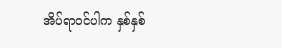အိပ်ရာဝင်ပါက နှစ်နှစ်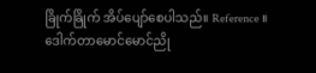ခြိုက်ခြိုက် အိပ်ပျော်စေပါသည်။ Reference ။
ဒေါက်တာမောင်မောင်ညို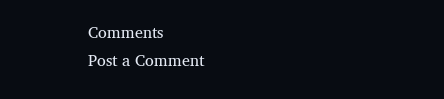Comments
Post a Comment